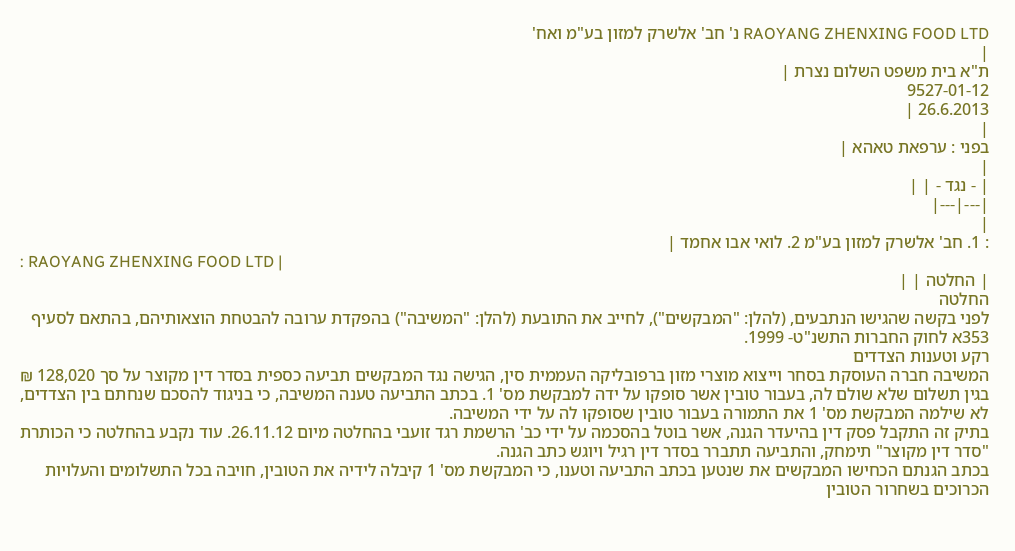RAOYANG ZHENXING FOOD LTD נ' חב' אלשרק למזון בע"מ ואח'
|
ת"א בית משפט השלום נצרת |
9527-01-12
26.6.2013 |
|
בפני : ערפאת טאהא |
|
| - נגד - | |
|---|---|
|
: 1. חב' אלשרק למזון בע"מ 2. לואי אבו אחמד |
: RAOYANG ZHENXING FOOD LTD |
| החלטה | |
החלטה
לפני בקשה שהגישו הנתבעים, (להלן: "המבקשים"), לחייב את התובעת (להלן: "המשיבה") בהפקדת ערובה להבטחת הוצאותיהם, בהתאם לסעיף 353א לחוק החברות התשנ"ט- 1999.
רקע וטענות הצדדים
המשיבה חברה העוסקת בסחר וייצוא מוצרי מזון ברפובליקה העממית סין, הגישה נגד המבקשים תביעה כספית בסדר דין מקוצר על סך 128,020 ₪ בגין תשלום שלא שולם לה, בעבור טובין אשר סופקו על ידה למבקשת מס' 1. בכתב התביעה טענה המשיבה, כי בניגוד להסכם שנחתם בין הצדדים, לא שילמה המבקשת מס' 1 את התמורה בעבור טובין שסופקו לה על ידי המשיבה.
בתיק זה התקבל פסק דין בהיעדר הגנה, אשר בוטל בהסכמה על ידי כב' הרשמת רגד זועבי בהחלטה מיום 26.11.12. עוד נקבע בהחלטה כי הכותרת "סדר דין מקוצר" תימחק, והתביעה תתברר בסדר דין רגיל ויוגש כתב הגנה.
בכתב הגנתם הכחישו המבקשים את שנטען בכתב התביעה וטענו, כי המבקשת מס' 1 קיבלה לידיה את הטובין, חויבה בכל התשלומים והעלויות הכרוכים בשחרור הטובין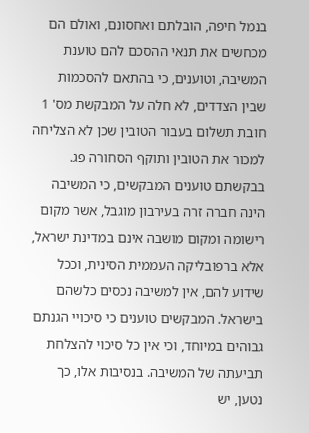בנמל חיפה, הובלתם ואחסונם, ואולם הם מכחשים את תנאי ההסכם להם טוענת המשיבה, וטוענים, כי בהתאם להסכמות שבין הצדדים, לא חלה על המבקשת מס' 1 חובת תשלום בעבור הטובין שכן לא הצליחה למכור את הטובין ותוקף הסחורה פג.
בבקשתם טוענים המבקשים, כי המשיבה הינה חברה זרה בעירבון מוגבל, אשר מקום רישומה ומקום מושבה אינם במדינת ישראל, אלא ברפובליקה העממית הסינית, וככל שידוע להם, אין למשיבה נכסים כלשהם בישראל. המבקשים טוענים כי סיכויי הגנתם גבוהים במיוחד, וכי אין כל סיכוי להצלחת תביעתה של המשיבה. בנסיבות אלו, כך נטען, יש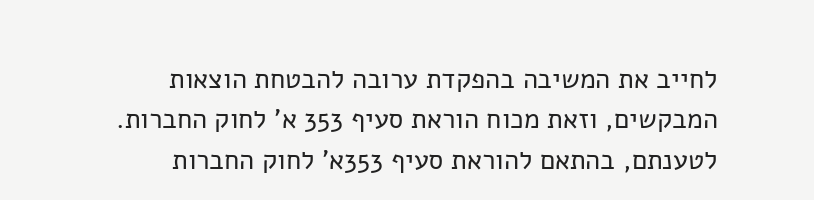לחייב את המשיבה בהפקדת ערובה להבטחת הוצאות המבקשים, וזאת מכוח הוראת סעיף 353 א' לחוק החברות. לטענתם, בהתאם להוראת סעיף 353א' לחוק החברות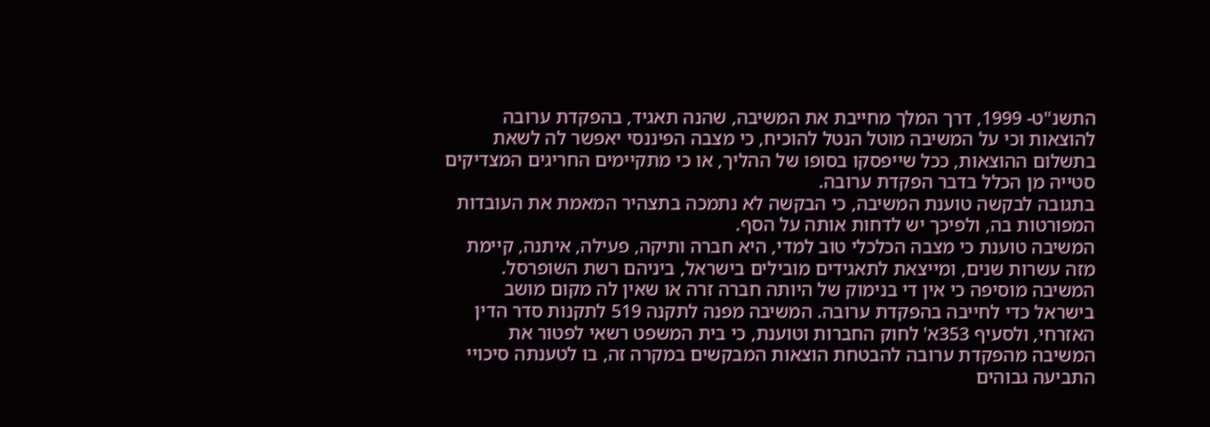התשנ"ט- 1999, דרך המלך מחייבת את המשיבה, שהנה תאגיד, בהפקדת ערובה להוצאות וכי על המשיבה מוטל הנטל להוכיח, כי מצבה הפיננסי יאפשר לה לשאת בתשלום ההוצאות, ככל שייפסקו בסופו של ההליך, או כי מתקיימים החריגים המצדיקים סטייה מן הכלל בדבר הפקדת ערובה.
בתגובה לבקשה טוענת המשיבה, כי הבקשה לא נתמכה בתצהיר המאמת את העובדות המפורטות בה, ולפיכך יש לדחות אותה על הסף.
המשיבה טוענת כי מצבה הכלכלי טוב למדי, היא חברה ותיקה, פעילה, איתנה, קיימת מזה עשרות שנים, ומייצאת לתאגידים מובילים בישראל, ביניהם רשת השופרסל. המשיבה מוסיפה כי אין די בנימוק של היותה חברה זרה או שאין לה מקום מושב בישראל כדי לחייבה בהפקדת ערובה. המשיבה מפנה לתקנה 519 לתקנות סדר הדין האזרחי, ולסעיף 353א' לחוק החברות וטוענת, כי בית המשפט רשאי לפטור את המשיבה מהפקדת ערובה להבטחת הוצאות המבקשים במקרה זה, בו לטענתה סיכויי התביעה גבוהים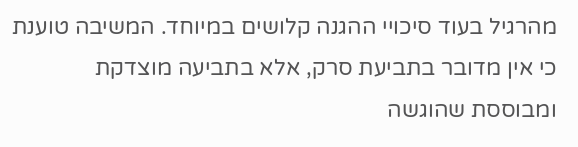מהרגיל בעוד סיכויי ההגנה קלושים במיוחד. המשיבה טוענת כי אין מדובר בתביעת סרק, אלא בתביעה מוצדקת ומבוססת שהוגשה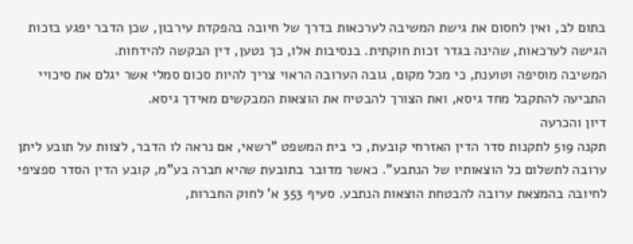בתום לב, ואין לחסום את גישת המשיבה לערכאות בדרך של חיובה בהפקדת עירבון, שכן הדבר יפגע בזכות הגישה לערכאות, שהינה בגדר זכות חוקתית. בנסיבות אלו, כך נטען, דין הבקשה להידחות.
המשיבה מוסיפה וטוענת, כי מכל מקום, גובה הערובה הראוי צריך להיות סכום סמלי אשר יגלם את סיכויי התביעה להתקבל מחד גיסא, ואת הצורך להבטיח את הוצאות המבקשים מאידך גיסא.
דיון והכרעה
תקנה 519 לתקנות סדר הדין האזרחי קובעת, כי בית המשפט "רשאי, אם נראה לו הדבר, לצוות על תובע ליתן ערובה לתשלום כל הוצאותיו של הנתבע". כאשר מדובר בתובעת שהיא חברה בע"מ, קובע הדין הסדר ספציפי לחיובה בהמצאת ערובה להבטחת הוצאות הנתבע. סעיף 353 א' לחוק החברות,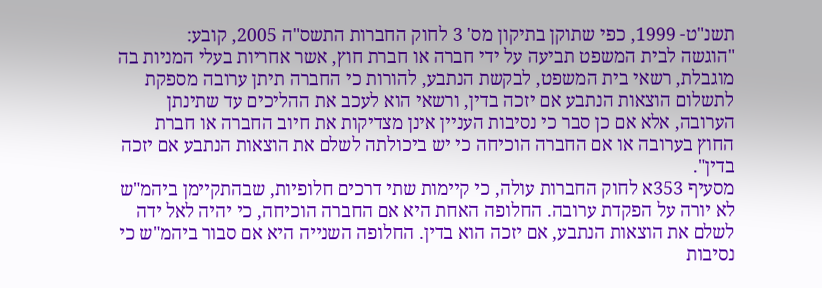תשנ"ט- 1999, כפי שתוקן בתיקון מס' 3 לחוק החברות התשס"ה 2005, קובע:
"הוגשה לבית המשפט תביעה על ידי חברה או חברת חוץ, אשר אחריות בעלי המניות בה מוגבלת, רשאי בית המשפט, לבקשת הנתבע, להורות כי החברה תיתן ערובה מספקת לתשלום הוצאות הנתבע אם יזכה בדין, ורשאי הוא לעכב את ההליכים עד שתינתן הערובה, אלא אם כן סבר כי נסיבות העניין אינן מצדיקות את חיוב החברה או חברת החוץ בערובה או אם החברה הוכיחה כי יש ביכולתה לשלם את הוצאות הנתבע אם יזכה בדין".
מסעיף 353א לחוק החברות עולה, כי קיימות שתי דרכים חלופיות, שבהתקיימן ביהמ"ש לא יורה על הפקדת ערובה. החלופה האחת היא אם החברה הוכיחה, כי יהיה לאל ידה לשלם את הוצאות הנתבע, אם יזכה הוא בדין. החלופה השנייה היא אם סבור ביהמ"ש כי נסיבות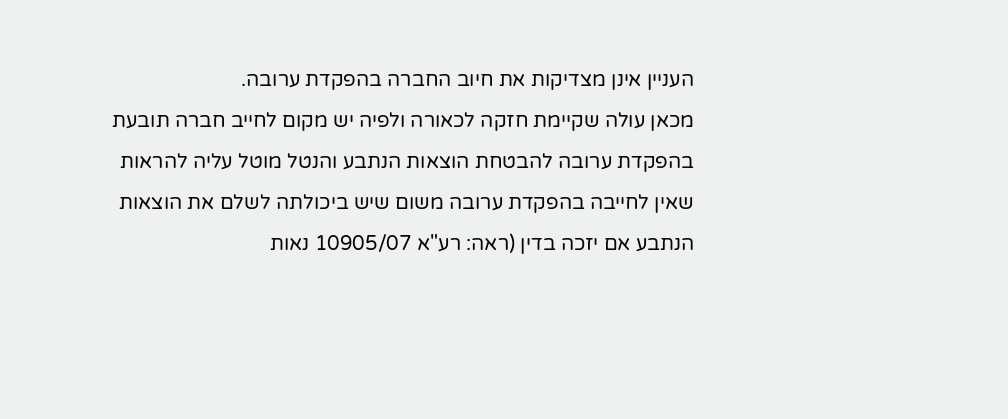העניין אינן מצדיקות את חיוב החברה בהפקדת ערובה.
מכאן עולה שקיימת חזקה לכאורה ולפיה יש מקום לחייב חברה תובעת בהפקדת ערובה להבטחת הוצאות הנתבע והנטל מוטל עליה להראות שאין לחייבה בהפקדת ערובה משום שיש ביכולתה לשלם את הוצאות הנתבע אם יזכה בדין (ראה: רע"א 10905/07 נאות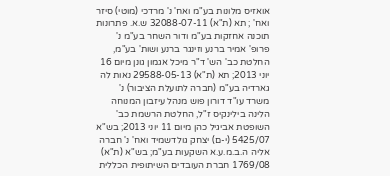אואזיס מלונות בע"מ ואח' נ' מרדכי (מוטי) סיזר ואח' ; תא (ת"א) 32088-07-11 ש.א. פתרונות תוכנה אחזקות בע"מ ודור השחר בע"מ נ' פרופ' אמיר ברנע וזינגר ברנע ושות' בע"מ, החלטת כב' הש' ד"ר מיכל אגמון גונן מיום 16 יוני 2013; תא (ת"א) 29588-05-13 נאות לה גארדיה בע"מ (חברה לתועלת הציבור) נ' משרד עו"ד דורון פוש מנהל עיזבון המנוחה הלינה בילינקיס ז"ל, החלטת הרשמת כב' השופטת אביגיל כהן מיום 11 יוני 2013; בש"א 5425/07 (י-ם) יצחק גולדשמיד ואח' נ' חברה אליה ה.ב.מ.ע.א השקעות בע"מ; בש"א (ת"א) 1769/08 חברת העובדים השיתופית הכללית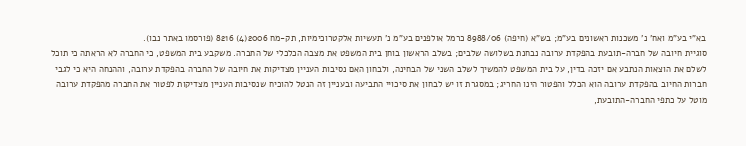בא"י בע"מ ואח' נ' משכנות ראשונים בע"מ; בש"א (חיפה) 8988/06 כרמל אולפנים בע"מ נ' תעשיות אלקטרוכימיות, תק-מח 2006(4) 8216 (פורסמו באתר נבו).
סוגיית חיובה של חברה-תובעת בהפקדת ערובה נבחנת בשלושה שלבים; בשלב הראשון בוחן בית המשפט את מצבה הכלכלי של החברה. משקבע בית המשפט, כי החברה לא הראתה כי תוכל לשלם את הוצאות הנתבע אם יזכה בדין, על בית המשפט להמשיך לשלב השני של הבחינה, ולבחון האם נסיבות העניין מצדיקות את חיובה של החברה בהפקדת ערובה, וההנחה היא כי לגבי חברות החיוב בהפקדת ערובה הוא הכלל והפטור הינו החריג; במסגרת זו יש לבחון את סיכויי התביעה ובעניין זה הנטל להוכיח שנסיבות העניין מצדיקות לפטור את החברה מהפקדת ערובה מוטל על כתפי החברה-התובעת,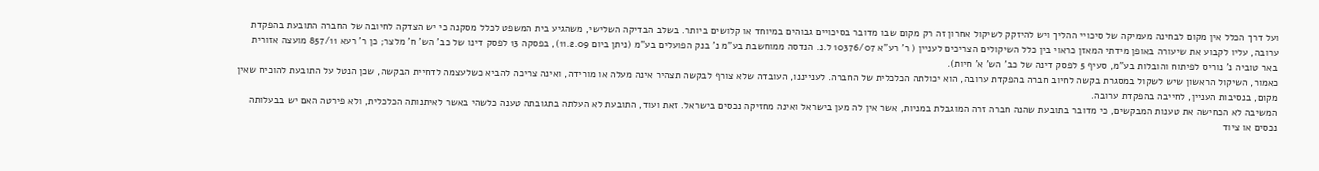ועל דרך הכלל אין מקום לבחינה מעמיקה של סיכויי ההליך ויש להיזקק לשיקול אחרון זה רק מקום שבו מדובר בסיכויים גבוהים במיוחד או קלושים ביותר. בשלב הבדיקה השלישי, משהגיע בית המשפט לכלל מסקנה כי יש הצדקה לחיובה של החברה התובעת בהפקדת ערובה, עליו לקבוע את שיעורה באופן מידתי המאזן כראוי בין כלל השיקולים הצריכים לעניין ( ר' רע"א 10376/07 ל.נ. הנדסה ממוחשבת בע"מ נ' בנק הפועלים בע"מ (ניתן ביום 11.2.09), בפסקה 13 לפסק דינו של כב' הש' ח' מלצר; כן ר' רעא 857/11 מועצה אזורית באר טוביה נ' נוריס לפיתוח והובלות בע"מ, סעיף 5 לפסק דינה של כב' הש' א' חיות).
כאמור, השיקול הראשון שיש לשקול במסגרת בקשה לחיוב חברה בהפקדת ערובה, הוא יכולתה הכלכלית של החברה. לענייננו, העובדה שלא צורף לבקשה תצהיר אינה מעלה או מורידה, ואינה צריכה להביא כשלעצמה לדחיית הבקשה, שכן הנטל על התובעת להוכיח שאין מקום, בנסיבות העניין, לחייבה בהפקדת ערובה.
המשיבה לא הכחישה את טענות המבקשים, כי מדובר בתובעת שהנה חברה זרה המוגבלת במניות, אשר אין לה מען בישראל ואינה מחזיקה נכסים בישראל. זאת ועוד, התובעת לא העלתה בתגובתה טענה כלשהי באשר לאיתנותה הכלכלית, ולא פירטה האם יש בבעלותה נכסים או ציוד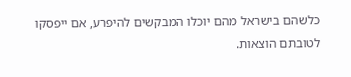כלשהם בישראל מהם יוכלו המבקשים להיפרע, אם ייפסקו לטובתם הוצאות.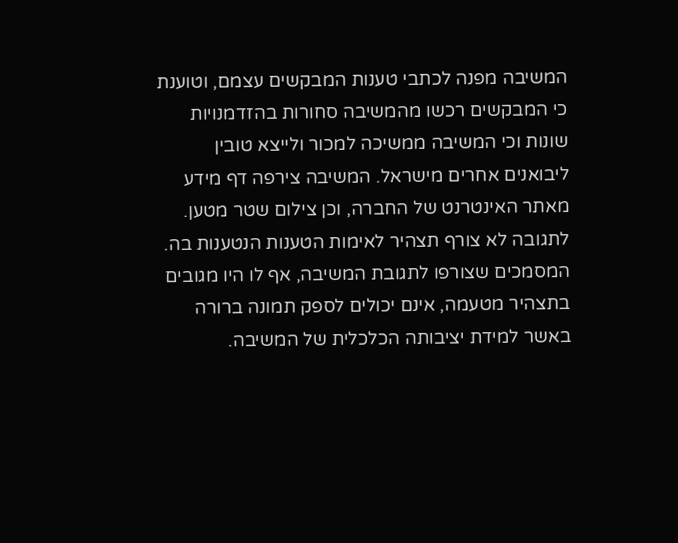המשיבה מפנה לכתבי טענות המבקשים עצמם, וטוענת כי המבקשים רכשו מהמשיבה סחורות בהזדמנויות שונות וכי המשיבה ממשיכה למכור ולייצא טובין ליבואנים אחרים מישראל. המשיבה צירפה דף מידע מאתר האינטרנט של החברה, וכן צילום שטר מטען. לתגובה לא צורף תצהיר לאימות הטענות הנטענות בה. המסמכים שצורפו לתגובת המשיבה, אף לו היו מגובים בתצהיר מטעמה, אינם יכולים לספק תמונה ברורה באשר למידת יציבותה הכלכלית של המשיבה.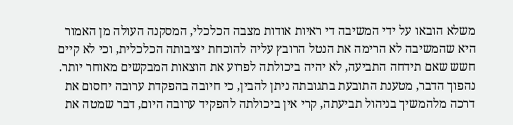משלא הובאו על ידי המשיבה די ראיות אודות מצבה הכלכלי, המסקנה העולה מן האמור היא שהמשיבה לא הרימה את הנטל הרובץ עליה להוכחת יציבותה הכלכלית, וכי לא קיים חשש שאם תידחה התביעה, לא יהיה ביכולתה לפרוע את הוצאות המבקשים מאוחר יותר. נהפוך הדבר, מטענת התובעת בתגובתה ניתן להבין, כי חיובה בהפקדת ערובה יחסום את דרכה מלהמשיך בניהול תביעתה, קרי אין ביכולתה להפקיד ערובה היום, דבר שמטה את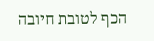הכף לטובת חיובה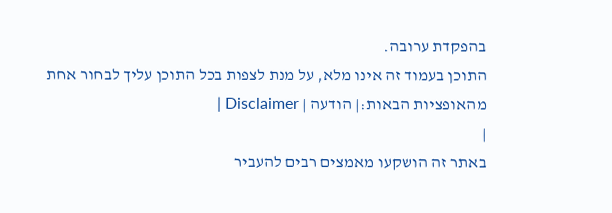בהפקדת ערובה.
התוכן בעמוד זה אינו מלא, על מנת לצפות בכל התוכן עליך לבחור אחת מהאופציות הבאות:| הודעה | Disclaimer |
|
באתר זה הושקעו מאמצים רבים להעביר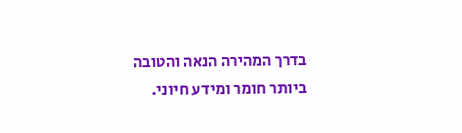בדרך המהירה הנאה והטובה ביותר חומר ומידע חיוני.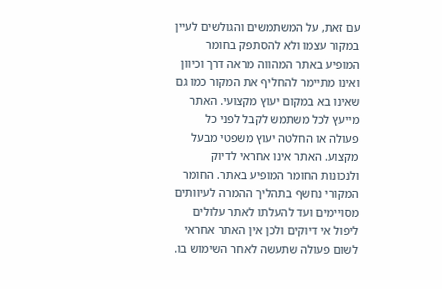עם זאת, על המשתמשים והגולשים לעיין במקור עצמו ולא להסתפק בחומר המופיע באתר המהווה מראה דרך וכיוון ואינו מתיימר להחליף את המקור כמו גם שאינו בא במקום יעוץ מקצועי. האתר מייעץ לכל משתמש לקבל לפני כל פעולה או החלטה יעוץ משפטי מבעל מקצוע. האתר אינו אחראי לדיוק ולנכונות החומר המופיע באתר. החומר המקורי נחשף בתהליך ההמרה לעיוותים מסויימים ועד להעלתו לאתר עלולים ליפול אי דיוקים ולכן אין האתר אחראי לשום פעולה שתעשה לאחר השימוש בו.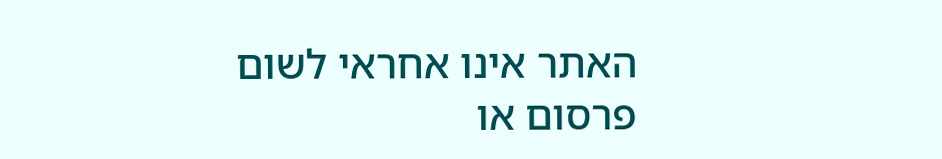האתר אינו אחראי לשום פרסום או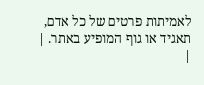לאמיתות פרטים של כל אדם, תאגיד או גוף המופיע באתר. |
|